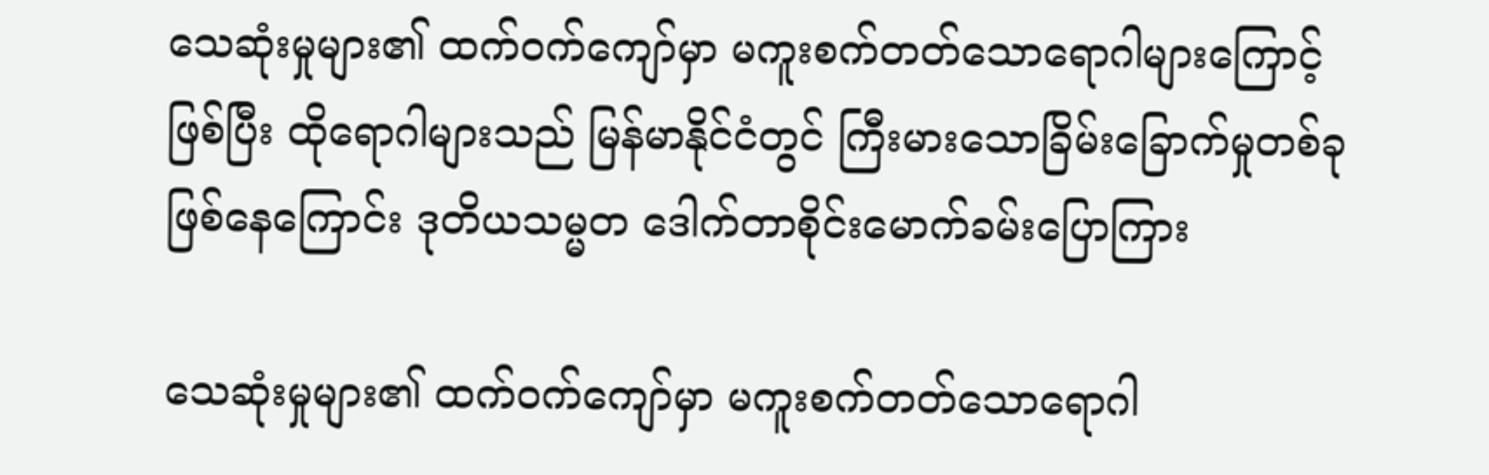သေဆုံးမှုများ၏ ထက်ဝက်ကျော်မှာ မကူးစက်တတ်သောရောဂါများကြောင့်ဖြစ်ပြီး ထိုရောဂါများသည် မြန်မာနိုင်ငံတွင် ကြီးမားသောခြိမ်းခြောက်မှုတစ်ခုဖြစ်နေကြောင်း ဒုတိယသမ္မတ ဒေါက်တာစိုင်းမောက်ခမ်းပြောကြား

သေဆုံးမှုများ၏ ထက်ဝက်ကျော်မှာ မကူးစက်တတ်သောရောဂါ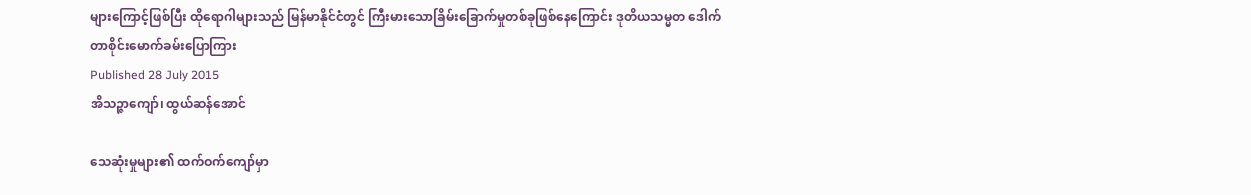များကြောင့်ဖြစ်ပြီး ထိုရောဂါများသည် မြန်မာနိုင်ငံတွင် ကြီးမားသောခြိမ်းခြောက်မှုတစ်ခုဖြစ်နေကြောင်း ဒုတိယသမ္မတ ဒေါက်တာစိုင်းမောက်ခမ်းပြောကြား
Published 28 July 2015
အိသဉ္ဇာကျော်၊ ထွယ်ဆန်အောင်

သေဆုံးမှုများ၏ ထက်ဝက်ကျော်မှာ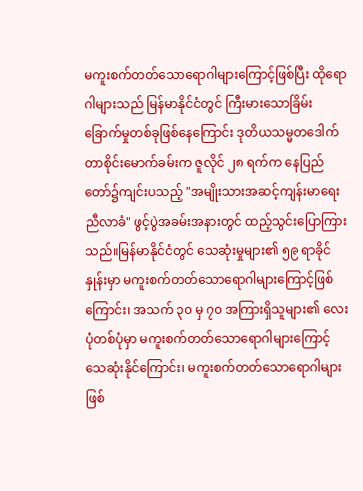မကူးစက်တတ်သောရောဂါများကြောင့်ဖြစ်ပြီး ထိုရောဂါများသည် မြန်မာနိုင်ငံတွင် ကြီးမားသောခြိမ်းခြောက်မှုတစ်ခုဖြစ်နေကြောင်း ဒုတိယသမ္မတဒေါက်တာစိုင်းမောက်ခမ်းက ဇူလိုင် ၂၈ ရက်က နေပြည်တော်၌ကျင်းပသည့် "အမျိုးသားအဆင့်ကျန်းမာရေးညီလာခံ" ဖွင့်ပွဲအခမ်းအနားတွင် ထည့်သွင်းပြောကြားသည်။မြန်မာနိုင်ငံတွင် သေဆုံးမှုများ၏ ၅၉ ရာခိုင်နှုန်းမှာ မကူးစက်တတ်သောရောဂါများကြောင့်ဖြစ်ကြောင်း၊ အသက် ၃၀ မှ ၇၀ အကြားရှိသူများ၏ လေးပုံတစ်ပုံမှာ မကူးစက်တတ်သောရောဂါများကြောင့် သေဆုံးနိုင်ကြောင်း၊ မကူးစက်တတ်သောရောဂါများဖြစ်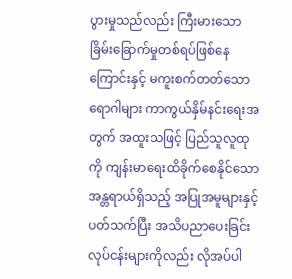ပွားမှုသည်လည်း ကြီးမားသော ခြိမ်းခြောက်မှုတစ်ရပ်ဖြစ်နေကြောင်းနှင့် မကူးစက်တတ်သောရောဂါများ ကာကွယ်နှိမ်နင်းရေးအတွက် အထူးသဖြင့် ပြည်သူလူထုကို ကျန်းမာရေးထိခိုက်စေနိုင်သော အန္တရာယ်ရှိသည့် အပြုအမူများနှင့်ပတ်သက်ပြီး အသိပညာပေးခြင်းလုပ်ငန်းများကိုလည်း လိုအပ်ပါ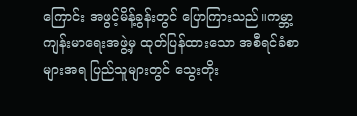ကြောင်း အဖွင့်မိန့်ခွန်းတွင် ပြောကြားသည်။ကမ္ဘာ့ကျန်းမာရေးအဖွဲ့မှ ထုတ်ပြန်ထားသော အစီရင်ခံစာများအရ ပြည်သူများတွင် သွေးတိုး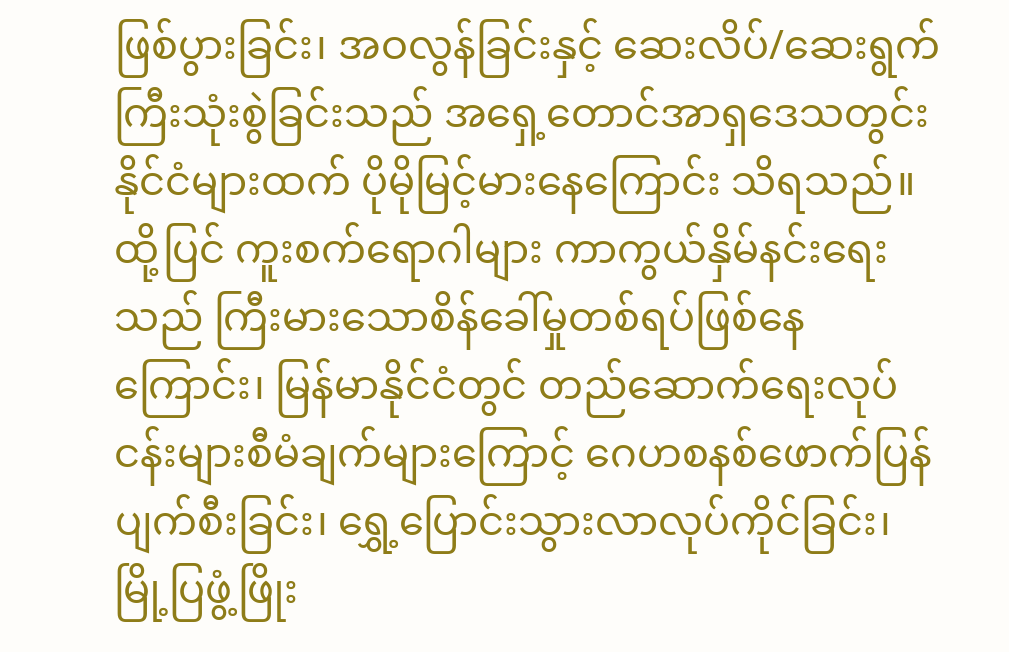ဖြစ်ပွားခြင်း၊ အဝလွန်ခြင်းနှင့် ဆေးလိပ်/ဆေးရွက်ကြီးသုံးစွဲခြင်းသည် အရှေ့တောင်အာရှဒေသတွင်းနိုင်ငံများထက် ပိုမိုမြင့်မားနေကြောင်း သိရသည်။ထို့ပြင် ကူးစက်ရောဂါများ ကာကွယ်နှိမ်နင်းရေးသည် ကြီးမားသောစိန်ခေါ်မှုတစ်ရပ်ဖြစ်နေကြောင်း၊ မြန်မာနိုင်ငံတွင် တည်ဆောက်ရေးလုပ်ငန်းများစီမံချက်များကြောင့် ဂေဟစနစ်ဖောက်ပြန်ပျက်စီးခြင်း၊ ရွှေ့ပြောင်းသွားလာလုပ်ကိုင်ခြင်း၊ မြို့ပြဖွံ့ဖြိုး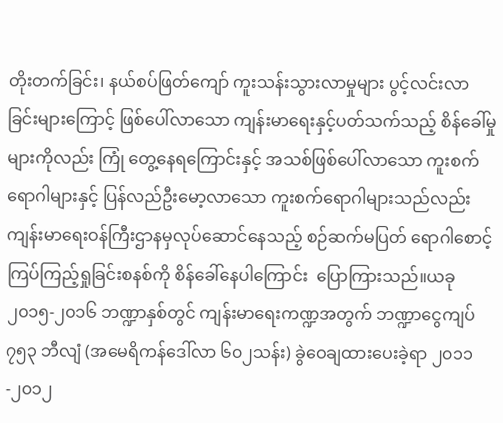တိုးတက်ခြင်း၊ နယ်စပ်ဖြတ်ကျော် ကူးသန်းသွားလာမှုများ ပွင့်လင်းလာခြင်းများကြောင့် ဖြစ်ပေါ်လာသော ကျန်းမာရေးနှင့်ပတ်သက်သည့် စိန်ခေါ်မှုများကိုလည်း ကြုံ တွေ့နေရကြောင်းနှင့် အသစ်ဖြစ်ပေါ်လာသော ကူးစက်ရောဂါများနှင့် ပြန်လည်ဦးမော့လာသော ကူးစက်ရောဂါများသည်လည်း ကျန်းမာရေးဝန်ကြီးဌာနမှလုပ်ဆောင်နေသည့် စဉ်ဆက်မပြတ် ရောဂါစောင့်ကြပ်ကြည့်ရှုခြင်းစနစ်ကို စိန်ခေါ်နေပါကြောင်း  ပြောကြားသည်။ယခု ၂၀၁၅-၂၀၁၆ ဘဏ္ဍာနှစ်တွင် ကျန်းမာရေးကဏ္ဍအတွက် ဘဏ္ဍာငွေကျပ် ၇၅၃ ဘီလျံ (အမေရိကန်ဒေါ်လာ ၆၀၂သန်း) ခွဲဝေချထားပေးခဲ့ရာ ၂၀၁၁-၂၀၁၂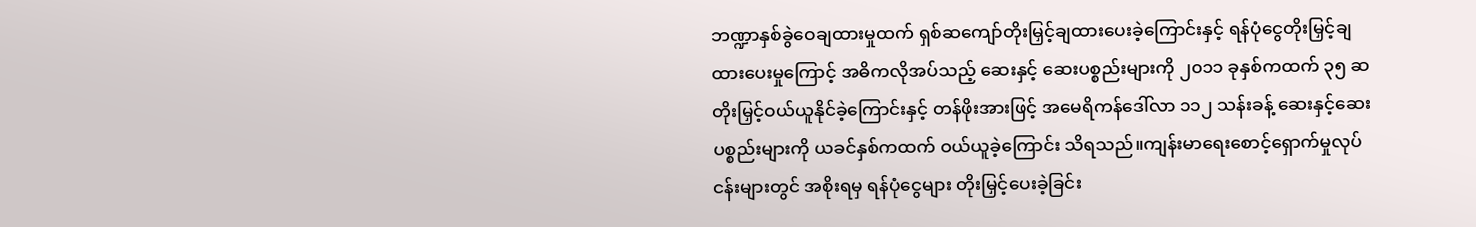ဘဏ္ဍာနှစ်ခွဲဝေချထားမှုထက် ရှစ်ဆကျော်တိုးမြှင့်ချထားပေးခဲ့ကြောင်းနှင့် ရန်ပုံငွေတိုးမြှင့်ချထားပေးမှုကြောင့် အဓိကလိုအပ်သည့် ဆေးနှင့် ဆေးပစ္စည်းများကို ၂၀၁၁ ခုနှစ်ကထက် ၃၅ ဆ တိုးမြှင့်ဝယ်ယူနိုင်ခဲ့ကြောင်းနှင့် တန်ဖိုးအားဖြင့် အမေရိကန်ဒေါ်လာ ၁၁၂ သန်းခန့် ဆေးနှင့်ဆေးပစ္စည်းများကို ယခင်နှစ်ကထက် ဝယ်ယူခဲ့ကြောင်း သိရသည်။ကျန်းမာရေးစောင့်ရှောက်မှုလုပ်ငန်းများတွင် အစိုးရမှ ရန်ပုံငွေများ တိုးမြှင့်ပေးခဲ့ခြင်း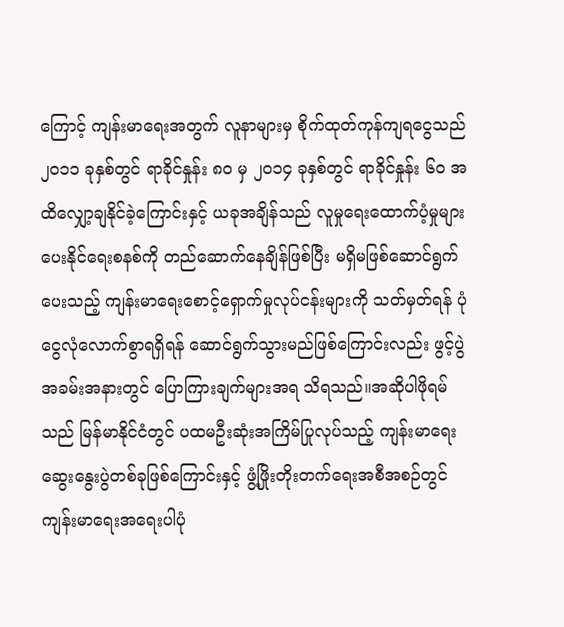ကြောင့် ကျန်းမာရေးအတွက် လူနာများမှ စိုက်ထုတ်ကုန်ကျရငွေသည် ၂၀၁၁ ခုနှစ်တွင် ရာခိုင်နှုန်း ၈၀ မှ ၂၀၁၄ ခုနှစ်တွင် ရာခိုင်နှုန်း ၆၀ အထိလျှော့ချနိုင်ခဲ့ကြောင်းနှင့် ယခုအချိန်သည် လူမှုရေးထောက်ပံ့မှုများပေးနိုင်ရေးစနစ်ကို တည်ဆောက်နေချိန်ဖြစ်ပြီး မရှိမဖြစ်ဆောင်ရွက်ပေးသည့် ကျန်းမာရေးစောင့်ရှောက်မှုလုပ်ငန်းများကို သတ်မှတ်ရန် ပုံငွေလုံလောက်စွာရရှိရန် ဆောင်ရွက်သွားမည်ဖြစ်ကြောင်းလည်း ဖွင့်ပွဲအခမ်းအနားတွင် ပြောကြားချက်များအရ သိရသည်။အဆိုပါဖိုရမ်သည် မြန်မာနိုင်ငံတွင် ပထမဦးဆုံးအကြိမ်ပြုလုပ်သည့် ကျန်းမာရေးဆွေးနွေးပွဲတစ်ခုဖြစ်ကြောင်းနှင့် ဖွံ့ဖြိုးတိုးတက်ရေးအစီအစဉ်တွင် ကျန်းမာရေးအရေးပါပုံ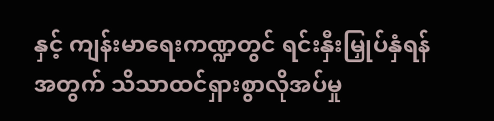နှင့် ကျန်းမာရေးကဏ္ဍတွင် ရင်းနှီးမြှုပ်နှံရန်အတွက် သိသာထင်ရှားစွာလိုအပ်မှု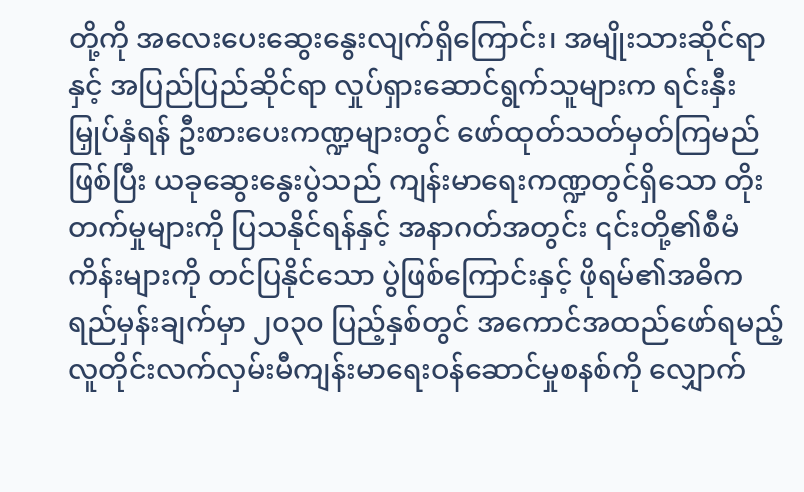တို့ကို အလေးပေးဆွေးနွေးလျက်ရှိကြောင်း၊ အမျိုးသားဆိုင်ရာနှင့် အပြည်ပြည်ဆိုင်ရာ လှုပ်ရှားဆောင်ရွက်သူများက ရင်းနှီးမြှုပ်နှံရန် ဦးစားပေးကဏ္ဍများတွင် ဖော်ထုတ်သတ်မှတ်ကြမည်ဖြစ်ပြီး ယခုဆွေးနွေးပွဲသည် ကျန်းမာရေးကဏ္ဍတွင်ရှိသော တိုးတက်မှုများကို ပြသနိုင်ရန်နှင့် အနာဂတ်အတွင်း ၎င်းတို့၏စီမံကိန်းများကို တင်ပြနိုင်သော ပွဲဖြစ်ကြောင်းနှင့် ဖိုရမ်၏အဓိကရည်မှန်းချက်မှာ ၂၀၃၀ ပြည့်နှစ်တွင် အကောင်အထည်ဖော်ရမည့် လူတိုင်းလက်လှမ်းမီကျန်းမာရေးဝန်ဆောင်မှုစနစ်ကို လျှောက်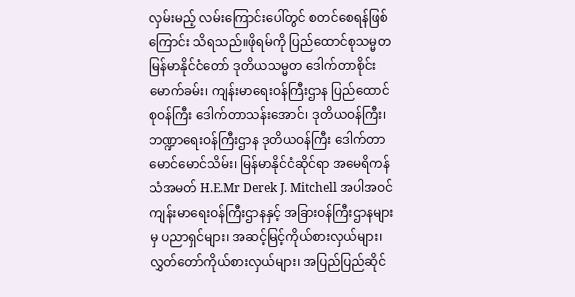လှမ်းမည့် လမ်းကြောင်းပေါ်တွင် စတင်စေရန်ဖြစ်ကြောင်း သိရသည်။ဖိုရမ်ကို ပြည်ထောင်စုသမ္မတမြန်မာနိုင်ငံတော် ဒုတိယသမ္မတ ဒေါက်တာစိုင်းမောက်ခမ်း၊ ကျန်းမာရေးဝန်ကြီးဌာန ပြည်ထောင်စုဝန်ကြီး ဒေါက်တာသန်းအောင်၊ ဒုတိယဝန်ကြီး၊ ဘဏ္ဍာရေးဝန်ကြီးဌာန ဒုတိယဝန်ကြီး ဒေါက်တာမောင်မောင်သိမ်း၊ မြန်မာနိုင်ငံဆိုင်ရာ အမေရိကန်သံအမတ် H.E.Mr Derek J. Mitchell အပါအဝင် ကျန်းမာရေးဝန်ကြီးဌာနနှင့် အခြားဝန်ကြီးဌာနများမှ ပညာရှင်များ၊ အဆင့်မြင့်ကိုယ်စားလှယ်များ၊ လွှတ်တော်ကိုယ်စားလှယ်များ၊ အပြည်ပြည်ဆိုင်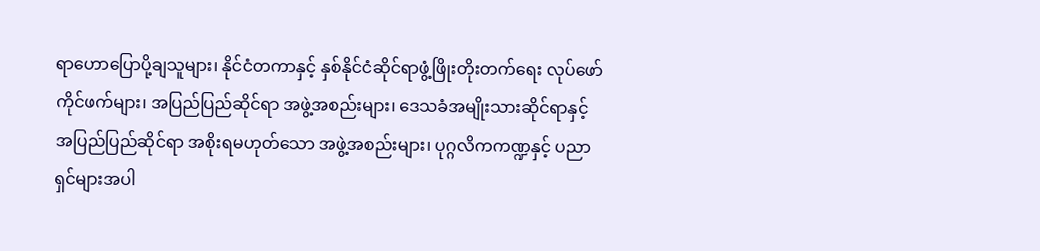ရာဟောပြောပို့ချသူများ၊ နိုင်ငံတကာနှင့် နှစ်နိုင်ငံဆိုင်ရာဖွံ့ဖြိုးတိုးတက်ရေး လုပ်ဖော်ကိုင်ဖက်များ၊ အပြည်ပြည်ဆိုင်ရာ အဖွဲ့အစည်းများ၊ ဒေသခံအမျိုးသားဆိုင်ရာနှင့် အပြည်ပြည်ဆိုင်ရာ အစိုးရမဟုတ်သော အဖွဲ့အစည်းများ၊ ပုဂ္ဂလိကကဏ္ဍနှင့် ပညာရှင်များအပါ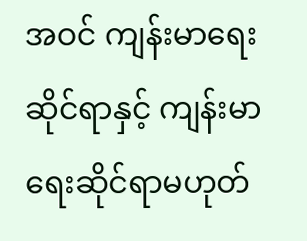အဝင် ကျန်းမာရေးဆိုင်ရာနှင့် ကျန်းမာရေးဆိုင်ရာမဟုတ်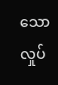သော လှုပ်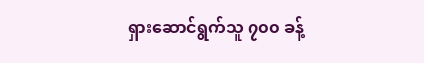ရှားဆောင်ရွက်သူ ၇၀၀ ခန့်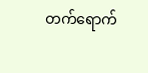တက်ရောက်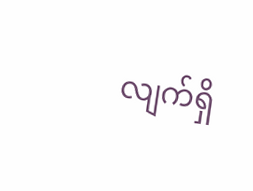လျက်ရှိ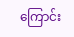ကြောင်း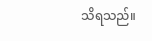သိရသည်။